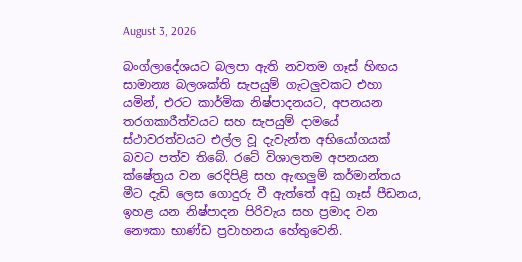August 3, 2026

බංග්ලාදේශයට බලපා ඇති නවතම ගෑස් හිඟය සාමාන්‍ය බලශක්ති සැපයුම් ගැටලුවකට එහා යමින්, එරට කාර්මික නිෂ්පාදනයට, අපනයන තරගකාරීත්වයට සහ සැපයුම් දාමයේ ස්ථාවරත්වයට එල්ල වූ දැවැන්ත අභියෝගයක් බවට පත්ව තිබේ. රටේ විශාලතම අපනයන ක්ෂේත්‍රය වන රෙදිපිළි සහ ඇඟලුම් කර්මාන්තය මීට දැඩි ලෙස ගොදුරු වී ඇත්තේ අඩු ගෑස් පීඩනය, ඉහළ යන නිෂ්පාදන පිරිවැය සහ ප්‍රමාද වන නෞකා භාණ්ඩ ප්‍රවාහනය හේතුවෙනි.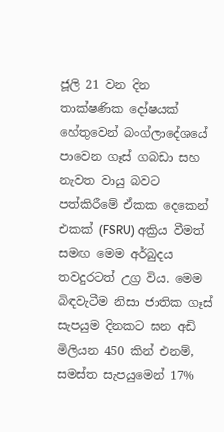ජූලි 21 වන දින තාක්ෂණික දෝෂයක් හේතුවෙන් බංග්ලාදේශයේ පාවෙන ගෑස් ගබඩා සහ නැවත වායු බවට පත්කිරීමේ ඒකක දෙකෙන් එකක් (FSRU) අක්‍රිය වීමත් සමඟ මෙම අර්බුදය තවදුරටත් උග්‍ර විය. මෙම බිඳවැටීම නිසා ජාතික ගෑස් සැපයුම දිනකට ඝන අඩි මිලියන 450 කින් එනම්, සමස්ත සැපයුමෙන් 17%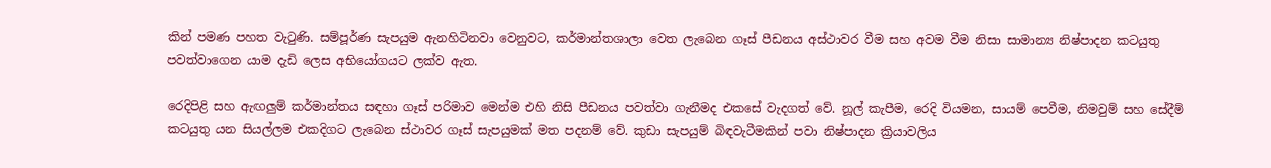කින් පමණ පහත වැටුණි. සම්පූර්ණ සැපයුම ඇනහිටිනවා වෙනුවට, කර්මාන්තශාලා වෙත ලැබෙන ගෑස් පීඩනය අස්ථාවර වීම සහ අවම වීම නිසා සාමාන්‍ය නිෂ්පාදන කටයුතු පවත්වාගෙන යාම දැඩි ලෙස අභියෝගයට ලක්ව ඇත.

රෙදිපිළි සහ ඇඟලුම් කර්මාන්තය සඳහා ගෑස් පරිමාව මෙන්ම එහි නිසි පීඩනය පවත්වා ගැනීමද එකසේ වැදගත් වේ. නූල් කැපීම, රෙදි වියමන, සායම් පෙවීම, නිමවුම් සහ සේදීම් කටයුතු යන සියල්ලම එකදිගට ලැබෙන ස්ථාවර ගෑස් සැපයුමක් මත පදනම් වේ. කුඩා සැපයුම් බිඳවැටීමකින් පවා නිෂ්පාදන ක්‍රියාවලිය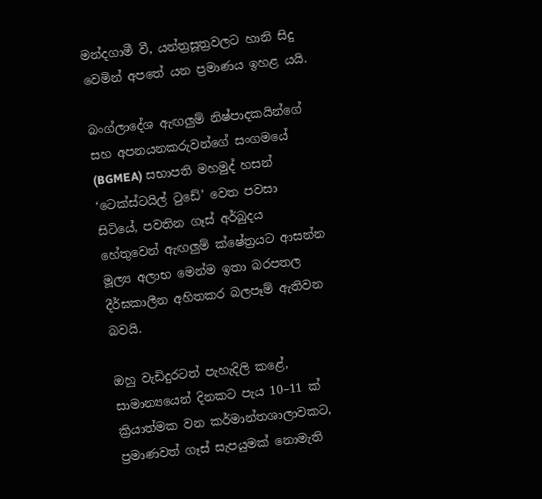මන්දගාමී වී, යන්ත්‍රසූත්‍රවලට හානි සිදු වෙමින් අපතේ යන ප්‍රමාණය ඉහළ යයි.

බංග්ලාදේශ ඇඟලුම් නිෂ්පාදකයින්ගේ සහ අපනයනකරුවන්ගේ සංගමයේ (BGMEA) සභාපති මහමුද් හසන් ‘ටෙක්ස්ටයිල් ටුඩේ’ වෙත පවසා සිටියේ, පවතින ගෑස් අර්බුදය හේතුවෙන් ඇඟලුම් ක්ෂේත්‍රයට ආසන්න මූල්‍ය අලාභ මෙන්ම ඉතා බරපතල දීර්ඝකාලීන අහිතකර බලපෑම් ඇතිවන බවයි.

ඔහු වැඩිදුරටත් පැහැදිලි කළේ, සාමාන්‍යයෙන් දිනකට පැය 10–11 ක් ක්‍රියාත්මක වන කර්මාන්තශාලාවකට, ප්‍රමාණවත් ගෑස් සැපයුමක් නොමැති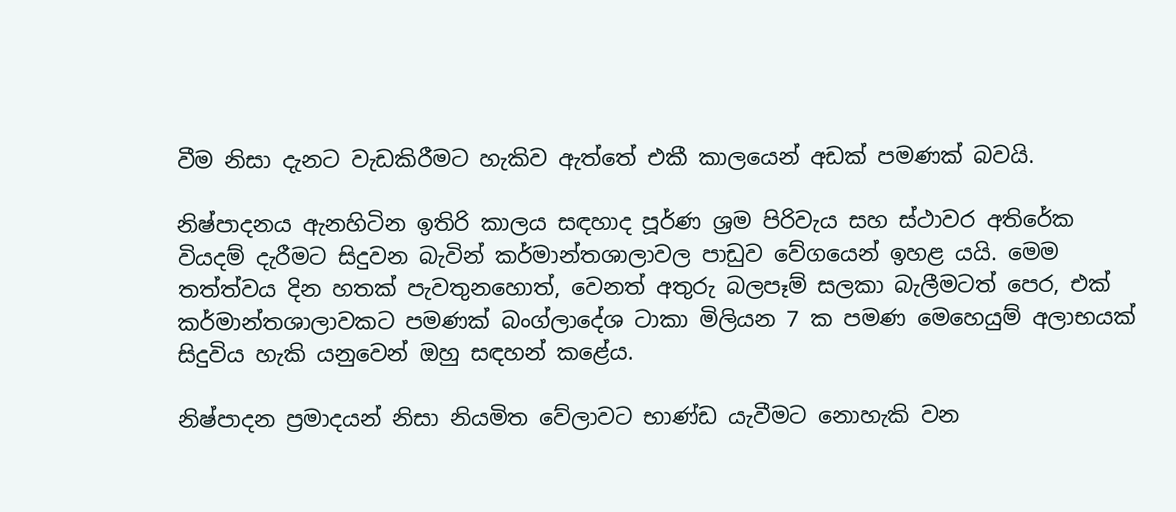වීම නිසා දැනට වැඩකිරීමට හැකිව ඇත්තේ එකී කාලයෙන් අඩක් පමණක් බවයි.

නිෂ්පාදනය ඇනහිටින ඉතිරි කාලය සඳහාද පූර්ණ ශ්‍රම පිරිවැය සහ ස්ථාවර අතිරේක වියදම් දැරීමට සිදුවන බැවින් කර්මාන්තශාලාවල පාඩුව වේගයෙන් ඉහළ යයි. මෙම තත්ත්වය දින හතක් පැවතුනහොත්, වෙනත් අතුරු බලපෑම් සලකා බැලීමටත් පෙර, එක් කර්මාන්තශාලාවකට පමණක් බංග්ලාදේශ ටාකා මිලියන 7 ක පමණ මෙහෙයුම් අලාභයක් සිදුවිය හැකි යනුවෙන් ඔහු සඳහන් කළේය.

නිෂ්පාදන ප්‍රමාදයන් නිසා නියමිත වේලාවට භාණ්ඩ යැවීමට නොහැකි වන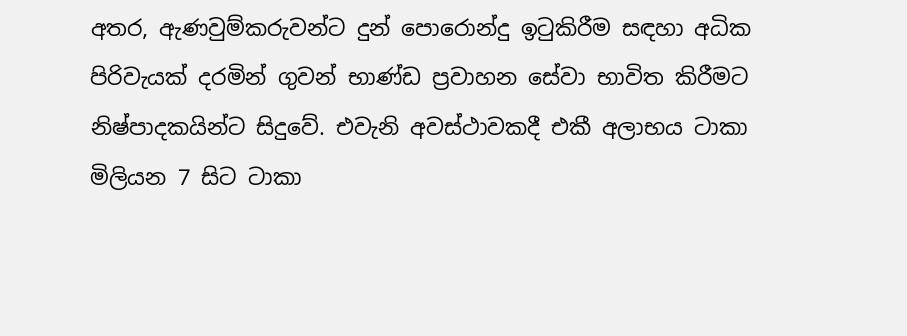අතර, ඇණවුම්කරුවන්ට දුන් පොරොන්දු ඉටුකිරීම සඳහා අධික පිරිවැයක් දරමින් ගුවන් භාණ්ඩ ප්‍රවාහන සේවා භාවිත කිරීමට නිෂ්පාදකයින්ට සිදුවේ. එවැනි අවස්ථාවකදී එකී අලාභය ටාකා මිලියන 7 සිට ටාකා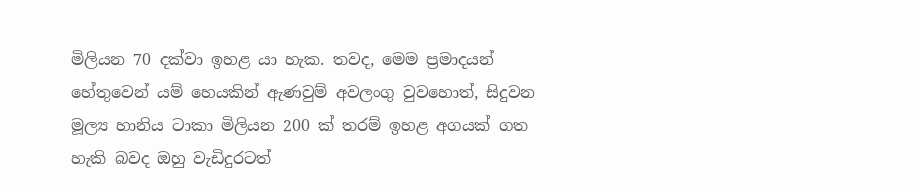මිලියන 70 දක්වා ඉහළ යා හැක. තවද, මෙම ප්‍රමාදයන් හේතුවෙන් යම් හෙයකින් ඇණවුම් අවලංගු වුවහොත්, සිදුවන මූල්‍ය හානිය ටාකා මිලියන 200 ක් තරම් ඉහළ අගයක් ගත හැකි බවද ඔහු වැඩිදුරටත්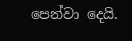පෙන්වා දෙයි.